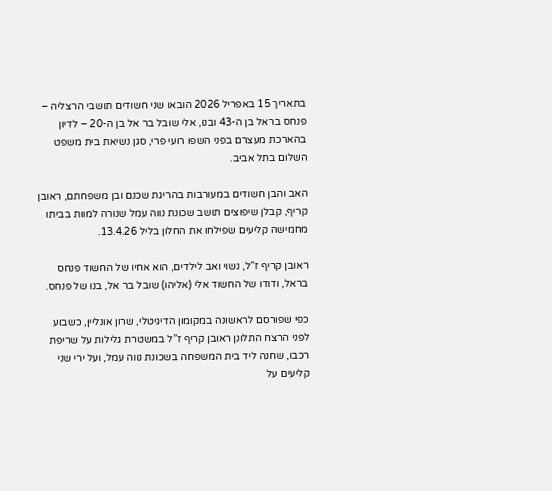בתאריך 15 באפריל 2026 הובאו שני חשודים תושבי הרצליה – פנחס בראל בן ה-43 ובנו, אלי שובל בר אל בן ה-20 – לדיון בהארכת מעצרם בפני השפו רועי פרי, סגן נשיאת בית משפט השלום בתל אביב.

האב והבן חשודים במעורבות בהריגת שכנם ובן משפחתם, ראובן קריף, קבלן שיפוצים תושב שכונת נווה עמל שנורה למוות בביתו מחמישה קליעים שפילחו את החלון בליל 13.4.26.

ראובן קריף ז”ל, נשוי ואב לילדים, הוא אחיו של החשוד פנחס בראל, ודודו של החשוד אלי (אליהו) שובל בר אל, בנו של פנחס.

כפי שפורסם לראשונה במקומון הדיגיטלי, שרון אונליין, כשבוע לפני הרצח התלונן ראובן קריף ז”ל במשטרת גלילות על שריפת רכבו, שחנה ליד בית המשפחה בשכונת נווה עמל, ועל ירי שני קליעים על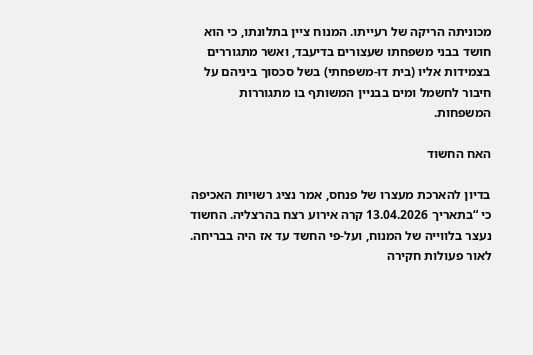מכוניתה הריקה של רעייתו. המנוח ציין בתלונתו, כי הוא חושד בבני משפחתו שעצורים בדיעבד, ואשר מתגוררים בצמידות אליו (בית דו-משפחתי) בשל סכסוך ביניהם על חיבור לחשמל ומים בבניין המשותף בו מתגוררות המשפחות.

האח החשוד

בדיון להארכת מעצרו של פנחס, אמר נציג רשויות האכיפה כי “בתאריך 13.04.2026 קרה אירוע רצח בהרצליה. החשוד נעצר בלווייה של המנוח, ועל-פי החשד עד אז היה בבריחה. לאור פעולות חקירה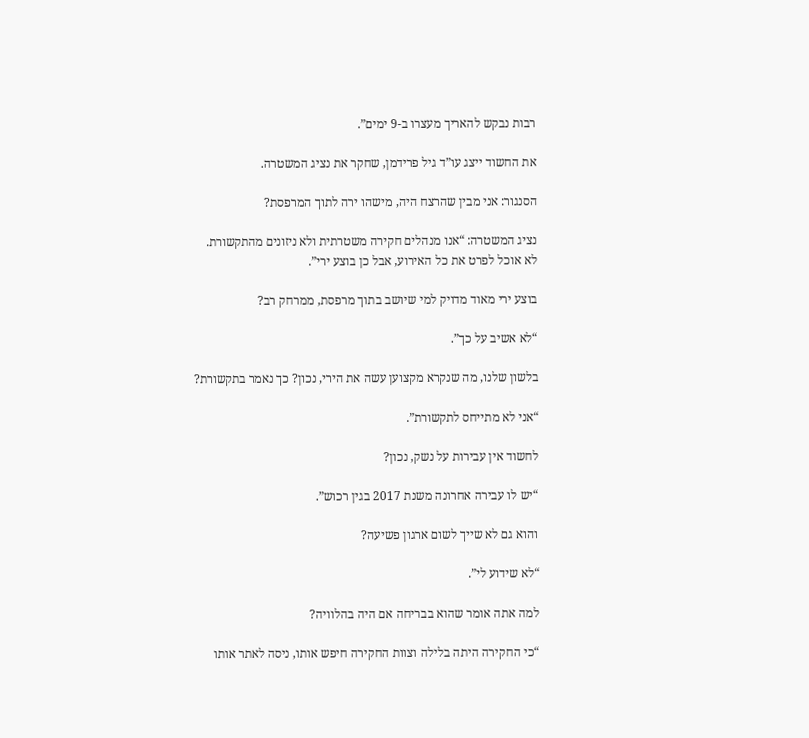רבות נבקש להאריך מעצרו ב-9 ימים”.

את החשוד ייצג עו”ד גיל פרידמן, שחקר את נציג המשטרה.

הסנגור: אני מבין שהרצח היה, מישהו ירה לתוך המרפסת?

נציג המשטרה: “אנו מנהלים חקירה משטרתית ולא ניזונים מהתקשורת. לא אוכל לפרט את כל האירוע, אבל כן בוצע ירי”.

בוצע ירי מאוד מדויק למי שיושב בתוך מרפסת, ממרחק רב?

“לא אשיב על כך”.

בלשון שלנו, מה שנקרא מקצוען עשה את הירי, נכון? כך נאמר בתקשורת?

“אני לא מתייחס לתקשורת”.

לחשוד אין עבירות על נשק, נכון?

“יש לו עבירה אחרונה משנת 2017 בגין רכוש”.

והוא גם לא שייך לשום ארגון פשיעה?

“לא שידוע לי”.

למה אתה אומר שהוא בבריחה אם היה בהלוויה?

“כי החקירה היתה בלילה וצוות החקירה חיפש אותו, ניסה לאתר אותו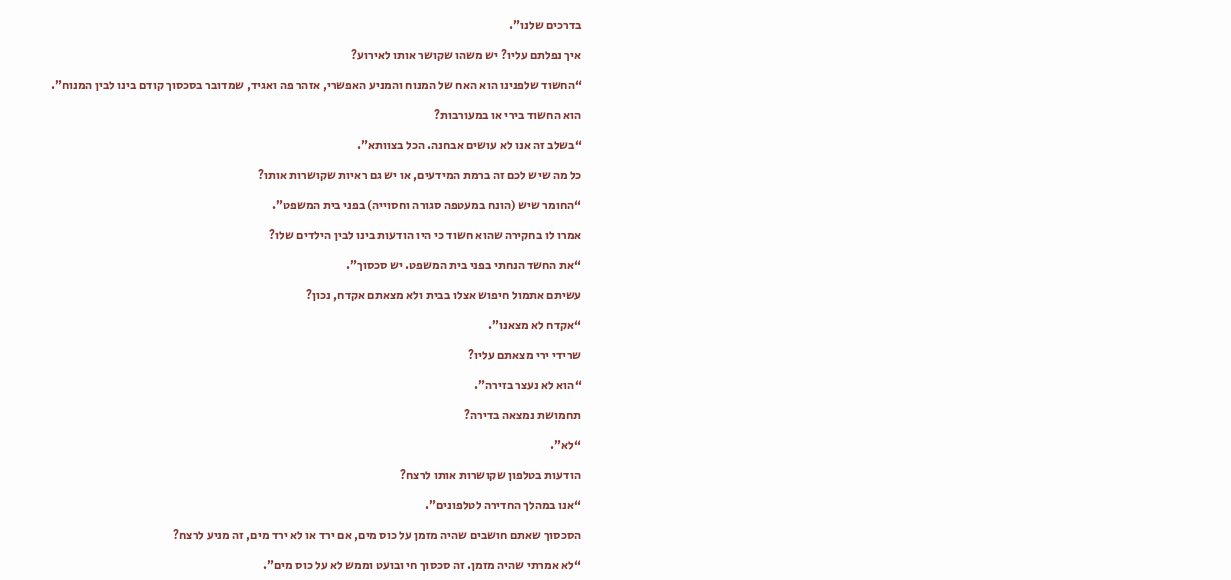בדרכים שלנו”.

איך נפלתם עליו? יש משהו שקושר אותו לאירוע?

“החשוד שלפנינו הוא האח של המנוח והמניע האפשרי, אזהר פה ואגיד, שמדובר בסכסוך קודם בינו לבין המנוח”.

הוא החשוד בירי או במעורבות?

“בשלב זה אנו לא עושים אבחנה. הכל בצוותא”.

כל מה שיש לכם זה ברמת המידעים, או יש גם ראיות שקושרות אותו?

“החומר שיש (הונח במעטפה סגורה וחסוייה) בפני בית המשפט”.

אמרו לו בחקירה שהוא חשוד כי היו הודעות בינו לבין הילדים שלו?

“את החשד הנחתי בפני בית המשפט. יש סכסוך”.

עשיתם אתמול חיפוש אצלו בבית ולא מצאתם אקדח, נכון?

“אקדח לא מצאנו”.

שרידי ירי מצאתם עליו?

“הוא לא נעצר בזירה”.

תחמושת נמצאה בדירה?

“לא”.

הודעות בטלפון שקושרות אותו לרצח?

“אנו במהלך החדירה לטלפונים”.

הסכסוך שאתם חושבים שהיה מזמן על כוס מים, אם ירד או לא ירד מים, זה מניע לרצח?

“לא אמרתי שהיה מזמן. זה סכסוך חי ובועט וממש לא על כוס מים”.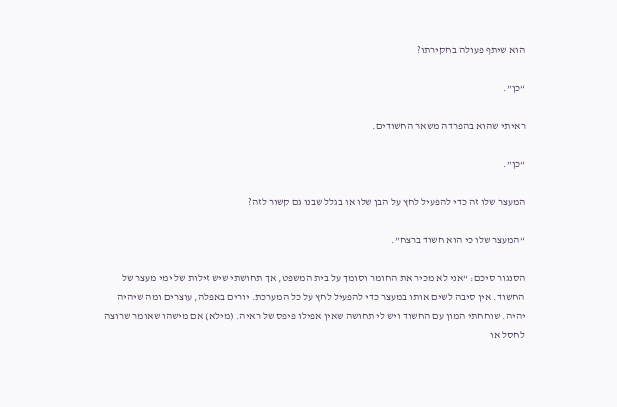הוא שיתף פעולה בחקירתו?

“כן”.

ראיתי שהוא בהפרדה משאר החשודים.

“כן”.

המעצר שלו זה כדי להפעיל לחץ על הבן שלו או בגלל שבנו גם קשור לזה?

“המעצר שלו כי הוא חשוד ברצח”.

הסנגור סיכם: “אני לא מכיר את החומר וסומך על בית המשפט, אך תחושתי שיש זילות של ימי מעצר של החשוד. אין סיבה לשים אותו במעצר כדי להפעיל לחץ על כל המערכת. יורים באפלה, עוצרים ומה שיהיה יהיה. שוחחתי המון עם החשוד ויש לי תחושה שאין אפילו פיפס של ראיה. (מילא) אם מישהו שאומר שרוצה לחסל או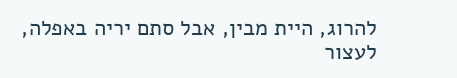להרוג, היית מבין, אבל סתם יריה באפלה, לעצור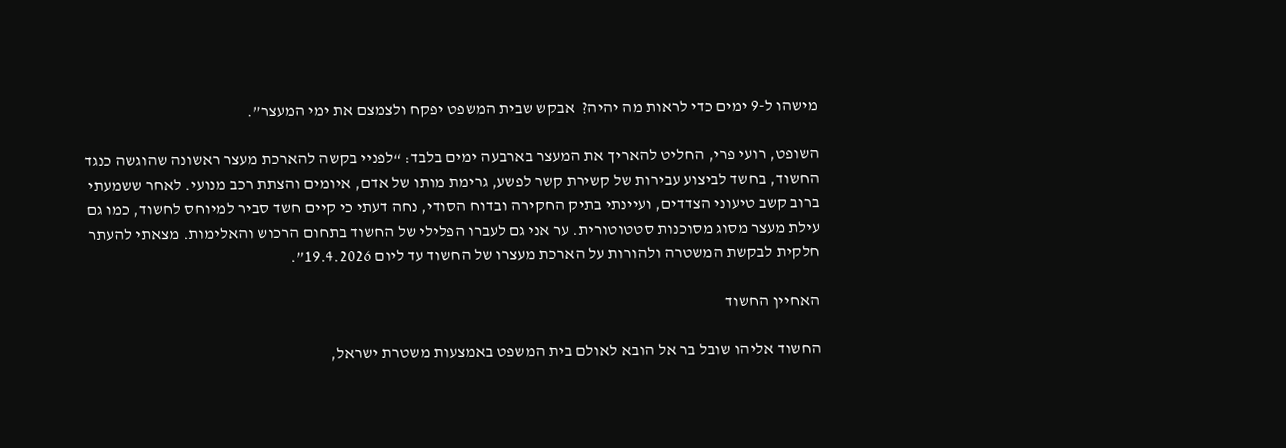מישהו ל-9 ימים כדי לראות מה יהיה?  אבקש שבית המשפט יפקח ולצמצם את ימי המעצר”.

השופט, רועי פרי, החליט להאריך את המעצר בארבעה ימים בלבד: “לפניי בקשה להארכת מעצר ראשונה שהוגשה כנגד החשוד, בחשד לביצוע עבירות של קשירת קשר לפשע, גרימת מותו של אדם, איומים והצתת רכב מנועי. לאחר ששמעתי ברוב קשב טיעוני הצדדים, ועיינתי בתיק החקירה ובדוח הסודי, נחה דעתי כי קיים חשד סביר למיוחס לחשוד, כמו גם עילת מעצר מסוג מסוכנות סטטוטורית. ער אני גם לעברו הפלילי של החשוד בתחום הרכוש והאלימות. מצאתי להעתר חלקית לבקשת המשטרה ולהורות על הארכת מעצרו של החשוד עד ליום 19.4.2026”.

האחיין החשוד

החשוד אליהו שובל בר אל הובא לאולם בית המשפט באמצעות משטרת ישראל,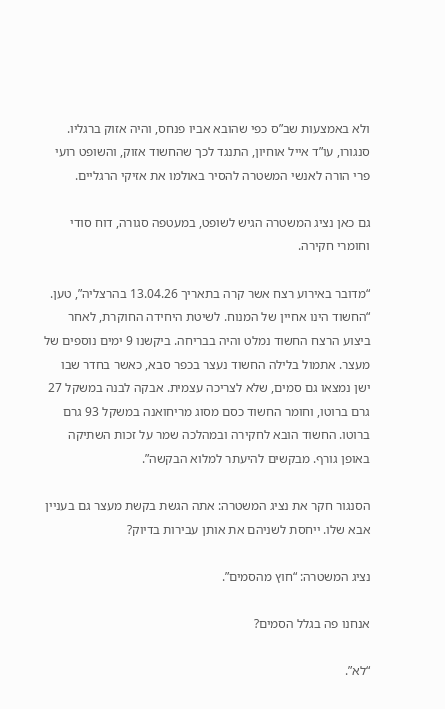ולא באמצעות שב”ס כפי שהובא אביו פנחס, והיה אזוק ברגליו. סנגורו, עו”ד אייל אוחיון, התנגד לכך שהחשוד אזוק, והשופט רועי פרי הורה לאנשי המשטרה להסיר באולמו את אזיקי הרגליים.

גם כאן נציג המשטרה הגיש לשופט, במעטפה סגורה, דוח סודי וחומרי חקירה.

“מדובר באירוע רצח אשר קרה בתאריך 13.04.26 בהרצליה”, טען. “החשוד הינו אחיין של המנוח. לשיטת היחידה החוקרת, לאחר ביצוע הרצח החשוד נמלט והיה בבריחה. ביקשנו 9 ימים נוספים של מעצר. אתמול בלילה החשוד נעצר בכפר סבא, כאשר בחדר שבו ישן נמצאו גם סמים, שלא לצריכה עצמית. אבקה לבנה במשקל 27 גרם ברוטו, וחומר החשוד כסם מסוג מריחואנה במשקל 93 גרם ברוטו. החשוד הובא לחקירה ובמהלכה שמר על זכות השתיקה באופן גורף. מבקשים להיעתר למלוא הבקשה”.

הסנגור חקר את נציג המשטרה: אתה הגשת בקשת מעצר גם בעניין אבא שלו. ייחסת לשניהם את אותן עבירות בדיוק?

נציג המשטרה: “חוץ מהסמים”.

אנחנו פה בגלל הסמים?

“לא”.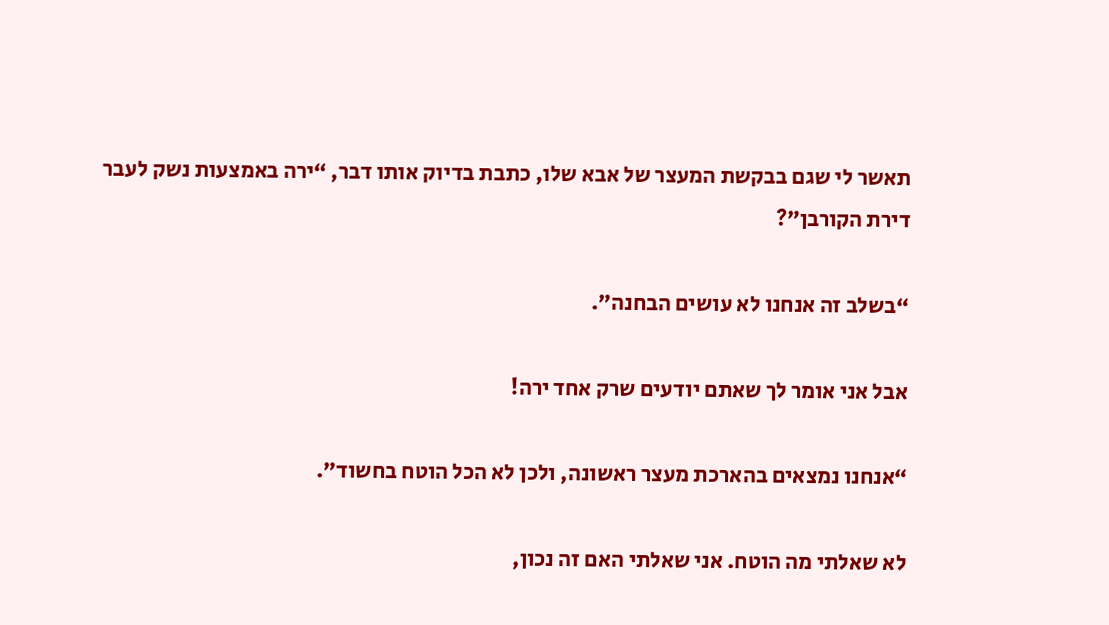תאשר לי שגם בבקשת המעצר של אבא שלו, כתבת בדיוק אותו דבר, “ירה באמצעות נשק לעבר דירת הקורבן”?

“בשלב זה אנחנו לא עושים הבחנה”.

אבל אני אומר לך שאתם יודעים שרק אחד ירה!

“אנחנו נמצאים בהארכת מעצר ראשונה, ולכן לא הכל הוטח בחשוד”.

לא שאלתי מה הוטח. אני שאלתי האם זה נכון,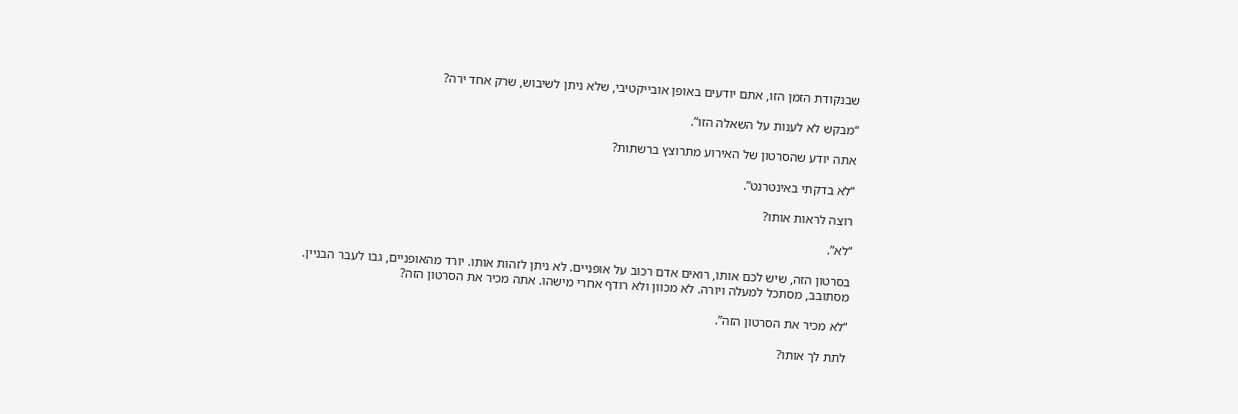שבנקודת הזמן הזו, אתם יודעים באופן אובייקטיבי, שלא ניתן לשיבוש, שרק אחד ירה?

“מבקש לא לענות על השאלה הזו”.

אתה יודע שהסרטון של האירוע מתרוצץ ברשתות?

“לא בדקתי באינטרנט”.

רוצה לראות אותו?

“לא”.

בסרטון הזה, שיש לכם אותו, רואים אדם רכוב על אופניים. לא ניתן לזהות אותו. יורד מהאופניים, גבו לעבר הבניין. מסתובב, מסתכל למעלה ויורה. לא מכוון ולא רודף אחרי מישהו. אתה מכיר את הסרטון הזה?

“לא מכיר את הסרטון הזה”.

לתת לך אותו?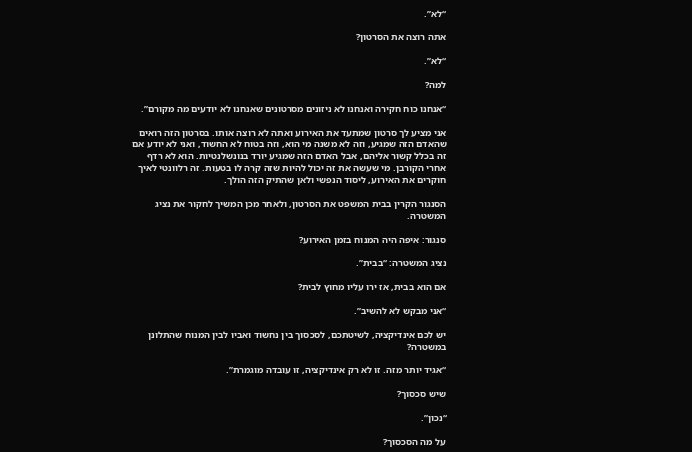“לא”.

אתה רוצה את הסרטון?

“לא”.

למה?

“אנחנו כוח חקירה ואנחנו לא ניזונים מסרטונים שאנחנו לא יודעים מה מקורם”.

אני מציע לך סרטון שמתעד את האירוע ואתה לא רוצה אותו. בסרטון הזה רואים שהאדם הזה שמגיע, וזה לא משנה מי הוא, וזה בטוח לא החשוד, ואני לא יודע אם זה בכלל קשור אליהם, אבל האדם הזה שמגיע יורד בנונשלנטיות. הוא לא רדף אחרי הקורבן. מי שעשה את זה יכול להיות שזה קרה לו בטעות. זה רלוונטי לאיך חוקרים את האירוע, ליסוד הנפשי ולאן שהתיק הזה הולך.

הסנגור הקרין בבית המשפט את הסרטון, ולאחר מכן המשיך לחקור את נציג המשטרה.

סנגור: איפה היה המנוח בזמן האירוע?

נציג המשטרה: “בבית”.

אם הוא בבית, אז ירו עליו מחוץ לבית?

“אני מבקש לא להשיב”.

יש לכם אינדיקציה, לשיטתכם, לסכסוך בין נחשוד ואביו לבין המנוח שהתלונן במשטרה?

“אגיד יותר מזה. זו לא רק אינדיקציה, זו עובדה מוגמרת”.

שיש סכסוך?

“נכון”.

על מה הסכסוך?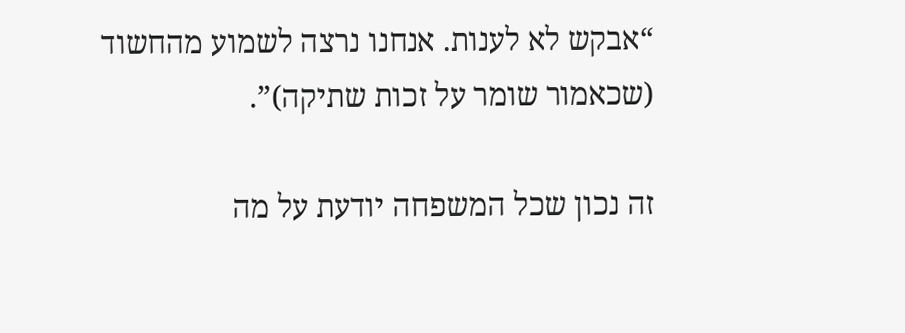“אבקש לא לענות. אנחנו נרצה לשמוע מהחשוד (שכאמור שומר על זכות שתיקה)”.

זה נכון שכל המשפחה יודעת על מה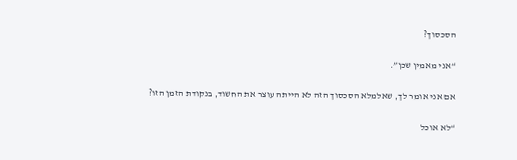הסכסוך?

“אני מאמין שכן”.

אם אני אומר לך, שאלמלא הסכסוך הזה לא הייתה עוצר את החשוד, בנקודת הזמן הזו?

“לא אוכל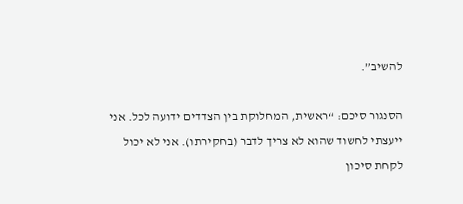להשיב”.

הסנגור סיכם: “ראשית, המחלוקת בין הצדדים ידועה לכל. אני ייעצתי לחשוד שהוא לא צריך לדבר (בחקירתו). אני לא יכול לקחת סיכון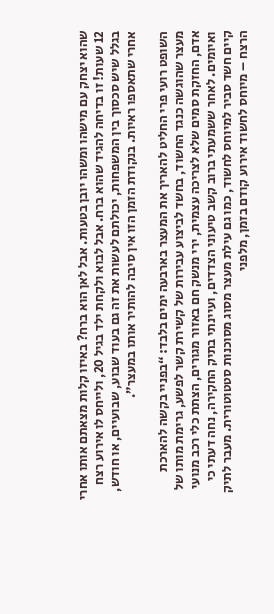שהוא יצחק עם מישהו ומשהו יובן בטעות. אבל לאן הוא ברח? באיזו קלות מצאתם אותו אחרי 12 שעות! זו בדיחה להגיד שהוא ברח. אבל לבוא ולקחת ילד בגיל 20, ולייחס לו אירוע רצח בגלל שיש סכסוך בין המשפחות, יכולתם לעשות את זה גם בעוד שבוע, שבועיים, או חודש, אחרי שתאספו ראיות. בנקודת הזמן הזו אין סיבה להותיר אותו במעצר”.

השופט רועי פרי החליט להאריך את המעצר בארבעה ימים בלבד: “בפניי בקשה להארכת מעצר שהוגשה כנגד החשוד, בחשד לביצוע עבירות של קשירת קשר לפשע, גרימת מותו של אדם, החזקת סמים שלא לצריכה עצמית, ירי מנשק חם באזור מגורים, הצתת כלי רכב מנועי ואיומים. לאחר ששמעתי ברוב קשב טיעוני הצדדים, ועיינתי בתיק החקירה, נחה דעתי כי קיים חשד סביר למיוחס לחשוד, כמו גם עילת מעצר מסוג מסוכנות סטטוטורית. מעבר לתיק הרצח – מיוחס לחשוד אירוע קודם בזמן, מלפני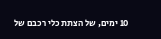10 ימים, של הצתת כלי רכבם של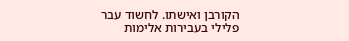הקורבן ואישתו. לחשוד עבר פלילי בעבירות אלימות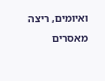ואיומים, ריצה מאסרים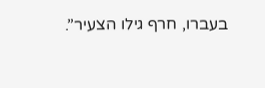בעברו, חרף גילו הצעיר”.